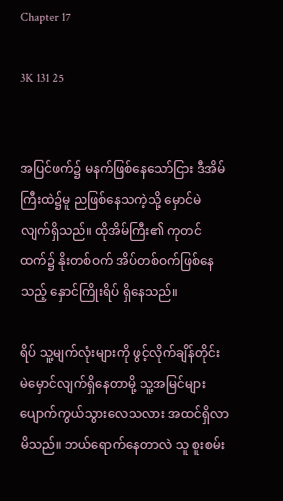Chapter 17

3K 131 25


အပြင်ဖက်၌ မနက်ဖြစ်နေသော်ငြား ဒီအိမ်ကြီးထဲ၌မူ ညဖြစ်နေသကဲ့သို့ မှောင်မဲလျက်ရှိသည်။ ထိုအိမ်ကြီး၏ ကုတင်ထက်၌ နိုးတစ်ဝက် အိပ်တစ်ဝက်ဖြစ်နေသည့် နှောင်ကြိုးရိပ် ရှိနေသည်။

ရိပ် သူ့မျက်လုံးများကို ဖွင့်လိုက်ချိန်တိုင်း မဲမှောင်လျက်ရှိနေတာမို့ သူ့အမြင်များ ပျောက်ကွယ်သွားလေသလား အထင်ရှိလာမိသည်။ ဘယ်ရောက်နေတာလဲ သူ စူးစမ်း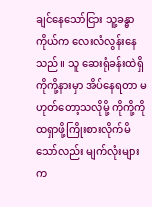ချင်နေသော်ငြား သူ့ခန္ဓာကိုယ်က လေးလံလွန်းနေသည်။ သူ ဆေးရုံခန်းထဲရှိ ကိုကို့နားမှာ အိပ်နေရတာ မဟုတ်တော့သလိုမို့ ကိုကို့ကို ထရှာဖို့ကြိုးစားလိုက်မိသော်လည်း မျက်လုံးများက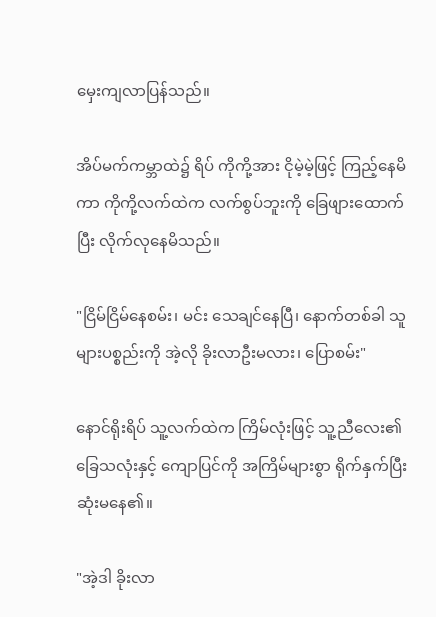မှေးကျလာပြန်သည်။

အိပ်မက်ကမ္ဘာထဲ၌ ရိပ် ကိုကို့အား ငိုမဲ့မဲ့ဖြင့် ကြည့်နေမိကာ ကိုကို့လက်ထဲက လက်စွပ်ဘူးကို ခြေဖျားထောက်ပြီး လိုက်လုနေမိသည်။

"ငြိမ်ငြိမ်နေစမ်း၊ မင်း သေချင်နေပြီ၊ နောက်တစ်ခါ သူများပစ္စည်းကို အဲ့လို ခိုးလာဦးမလား၊ ပြောစမ်း"

နောင်ရိုးရိပ် သူ့လက်ထဲက ကြိမ်လုံးဖြင့် သူ့ညီလေး၏ ခြေသလုံးနှင့် ကျောပြင်ကို အကြိမ်များစွာ ရိုက်နှက်ပြီး ဆုံးမနေ၏။

"အဲ့ဒါ ခိုးလာ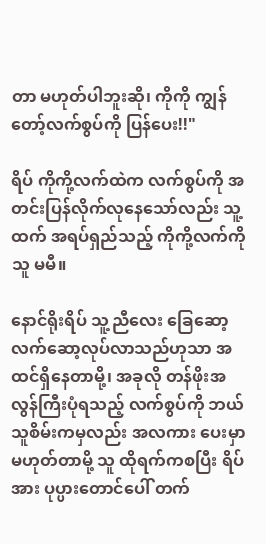တာ မဟုတ်ပါဘူးဆို၊ ကိုကို ကျွန်တော့်လက်စွပ်ကို ပြန်ပေး!!"

ရိပ် ကိုကို့လက်ထဲက လက်စွပ်ကို အတင်းပြန်လိုက်လုနေသော်လည်း သူ့ထက် အရပ်ရှည်သည့် ကိုကို့လက်ကို သူ မမီ။

နောင်ရိုးရိပ် သူ့ညီလေး ခြေဆော့လက်ဆော့လုပ်လာသည်ဟုသာ အထင်ရှိနေတာမို့၊ အခုလို တန်ဖိုးအလွန်ကြီးပုံရသည့် လက်စွပ်ကို ဘယ်သူစိမ်းကမှလည်း အလကား ပေးမှာ မဟုတ်တာမို့ သူ ထိုရက်ကစပြီး ရိပ်အား ပုပ္ပားတောင်ပေါ် တက်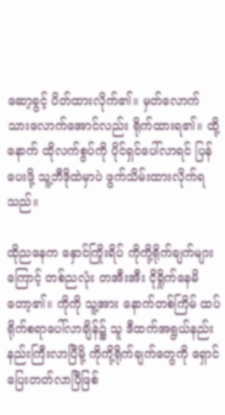ဆော့ခွင့် ပိတ်ထားလိုက်၏။ မှတ်လောက်သားလောက်အောင်လည်း ရိုက်ထားရ၏။ ထို့နောက် ထိုလက်စွပ်ကို ပိုင်ရှင်ပေါ်လာရင် ပြန်ပေးဖို့ သူ့ဘီဒိုထဲမှာပဲ ဖွက်သိမ်းထားလိုက်ရသည်။

ထိုညနေက နှောင်ကြိုးရိပ် ကိုကို့ရိုက်ချက်များကြောင့် တစ်ညလုံး တအီးအီး ငိုရှိုက်နေမိတော့၏။ ကိုကို သူ့အား နောက်တစ်ကြိမ် ထပ်ရိုက်စရာပေါ်လာချိန်၌ သူ ဒီထက်အရွယ်နည်းနည်းကြီးလာပြီမို့ ကိုကို့ရိုက်ချက်တွေကို ရှောင်ပြေးတတ်လာပြီဖြစ်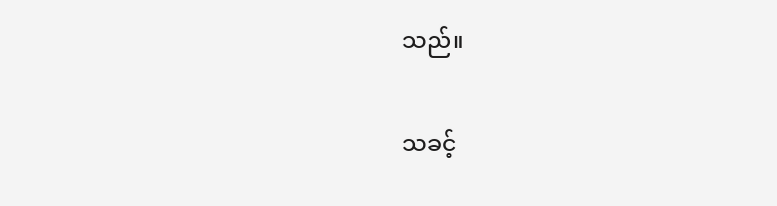သည်။

သခင့်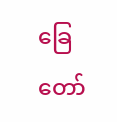ခြေတော်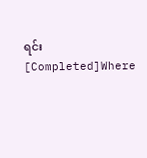ရင်း [Completed]Where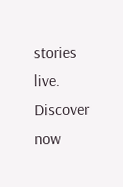stories live. Discover now